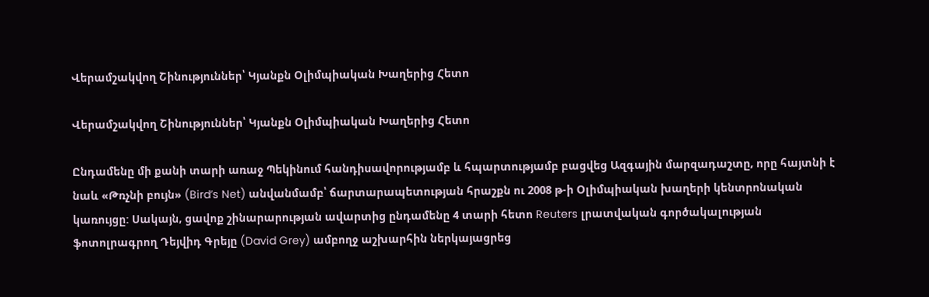Վերամշակվող Շինություններ՝ Կյանքն Օլիմպիական Խաղերից Հետո

Վերամշակվող Շինություններ՝ Կյանքն Օլիմպիական Խաղերից Հետո

Ընդամենը մի քանի տարի առաջ Պեկինում հանդիսավորությամբ և հպարտությամբ բացվեց Ազգային մարզադաշտը, որը հայտնի է նաև «Թռչնի բույն» (Bird’s Net) անվանմամբ՝ ճարտարապետության հրաշքն ու 2008 թ-ի Օլիմպիական խաղերի կենտրոնական կառույցը: Սակայն, ցավոք շինարարության ավարտից ընդամենը 4 տարի հետո Reuters լրատվական գործակալության ֆոտոլրագրող Դեյվիդ Գրեյը (David Grey) ամբողջ աշխարհին ներկայացրեց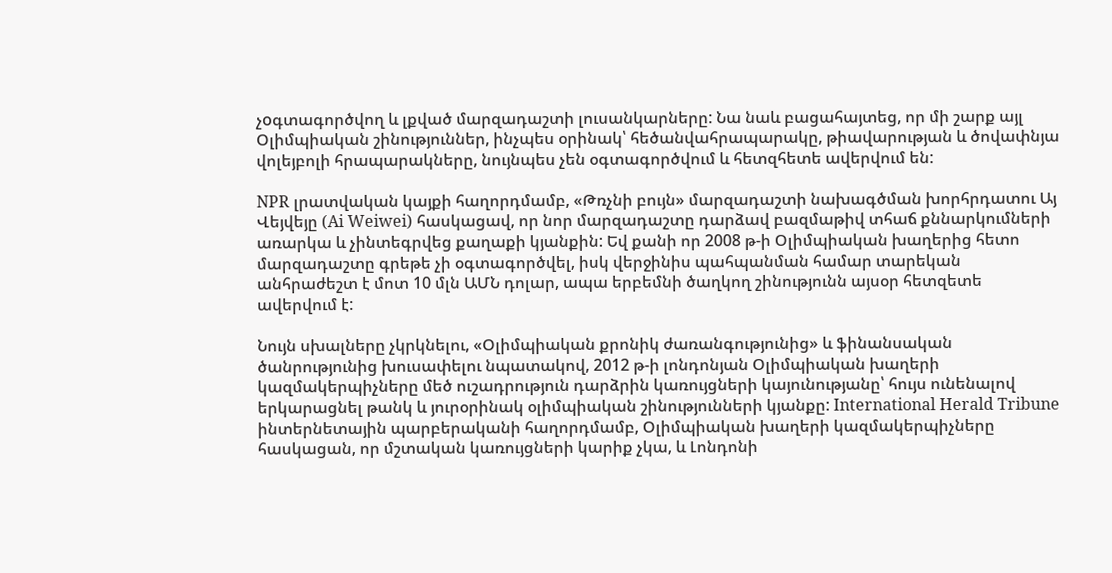չoգտագործվող և լքված մարզադաշտի լուսանկարները: Նա նաև բացահայտեց, որ մի շարք այլ Օլիմպիական շինություններ, ինչպես օրինակ՝ հեծանվահրապարակը, թիավարության և ծովափնյա վոլեյբոլի հրապարակները, նույնպես չեն օգտագործվում և հետզհետե ավերվում են:

NPR լրատվական կայքի հաղորդմամբ, «Թռչնի բույն» մարզադաշտի նախագծման խորհրդատու Այ Վեյվեյը (Ai Weiwei) հասկացավ, որ նոր մարզադաշտը դարձավ բազմաթիվ տհաճ քննարկումների առարկա և չինտեգրվեց քաղաքի կյանքին: Եվ քանի որ 2008 թ-ի Օլիմպիական խաղերից հետո մարզադաշտը գրեթե չի օգտագործվել, իսկ վերջինիս պահպանման համար տարեկան անհրաժեշտ է մոտ 10 մլն ԱՄՆ դոլար, ապա երբեմնի ծաղկող շինությունն այսօր հետզետե ավերվում է:

Նույն սխալները չկրկնելու, «Օլիմպիական քրոնիկ ժառանգությունից» և ֆինանսական ծանրությունից խուսափելու նպատակով, 2012 թ-ի լոնդոնյան Օլիմպիական խաղերի կազմակերպիչները մեծ ուշադրություն դարձրին կառույցների կայունությանը՝ հույս ունենալով երկարացնել թանկ և յուրօրինակ օլիմպիական շինությունների կյանքը: International Herald Tribune ինտերնետային պարբերականի հաղորդմամբ, Օլիմպիական խաղերի կազմակերպիչները հասկացան, որ մշտական կառույցների կարիք չկա, և Լոնդոնի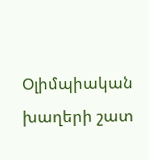Օլիմպիական խաղերի շատ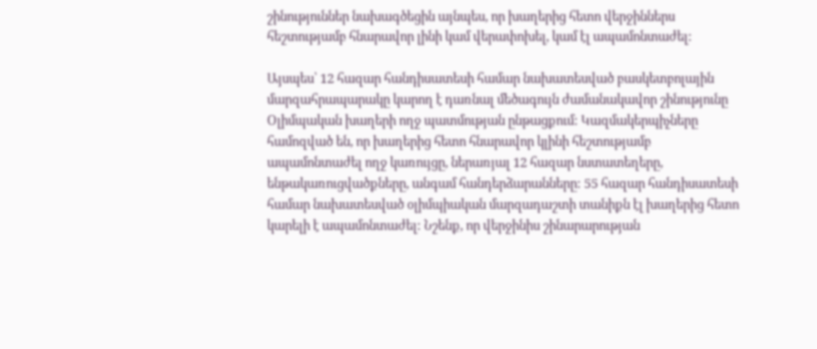շինություններ նախագծեցին այնպես, որ խաղերից հետո վերջիններս հեշտությամբ հնարավոր լինի կամ վերափոխել, կամ էլ ապամոնտաժել:

Այսպես՝ 12 հազար հանդիսատեսի համար նախատեսված բասկետբոլային մարզահրապարակը կարող է դառնալ մեծագույն ժամանակավոր շինությունը Օլիմպական խաղերի ողջ պատմության ընթացքում: Կազմակերպիչները համոզված են, որ խաղերից հետո հնարավոր կլինի հեշտությամբ ապամոնտաժել ողջ կառույցը, ներառյալ 12 հազար նստատեղերը, ենթակառուցվածքները, անգամ հանդերձարանները: 55 հազար հանդիսատեսի համար նախատեսված օլիմպիական մարզադաշտի տանիքն էլ խաղերից հետո կարելի է ապամոնտաժել: Նշենք, որ վերջինիս շինարարության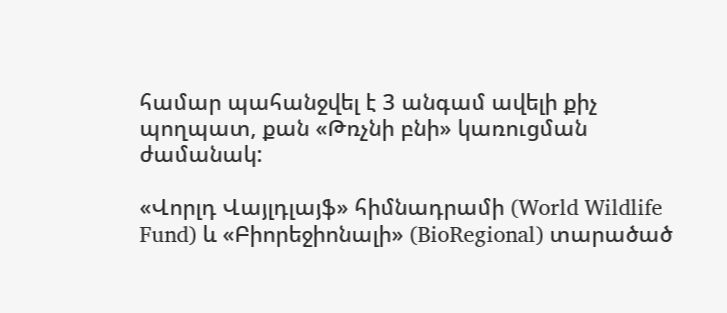համար պահանջվել է 3 անգամ ավելի քիչ պողպատ, քան «Թռչնի բնի» կառուցման ժամանակ:

«Վորլդ Վայլդլայֆ» հիմնադրամի (World Wildlife Fund) և «Բիորեջիոնալի» (BioRegional) տարածած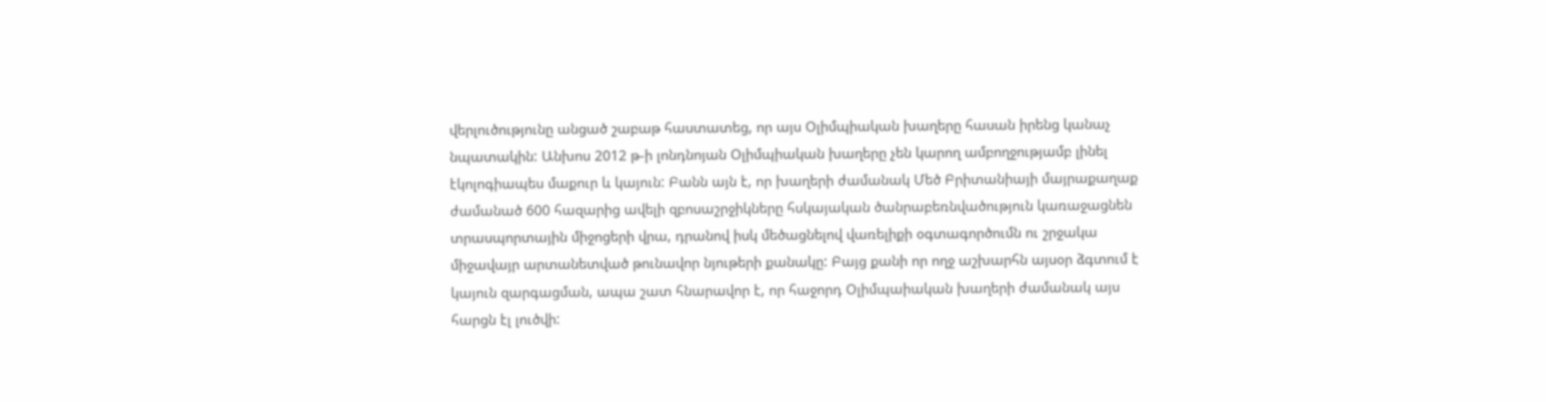վերլուծությունը անցած շաբաթ հաստատեց, որ այս Օլիմպիական խաղերը հասան իրենց կանաչ նպատակին: Անխոս 2012 թ-ի լոնդնոյան Օլիմպիական խաղերը չեն կարող ամբողջությամբ լինել էկոլոգիապես մաքուր և կայուն: Բանն այն է, որ խաղերի ժամանակ Մեծ Բրիտանիայի մայրաքաղաք ժամանած 600 հազարից ավելի զբոսաշրջիկները հսկայական ծանրաբեռնվածություն կառաջացնեն տրասպորտային միջոցերի վրա, դրանով իսկ մեծացնելով վառելիքի օգտագործումն ու շրջակա միջավայր արտանետված թունավոր նյութերի քանակը: Բայց քանի որ ողջ աշխարհն այսօր ձգտում է կայուն զարգացման, ապա շատ հնարավոր է, որ հաջորդ Օլիմպաիական խաղերի ժամանակ այս հարցն էլ լուծվի: